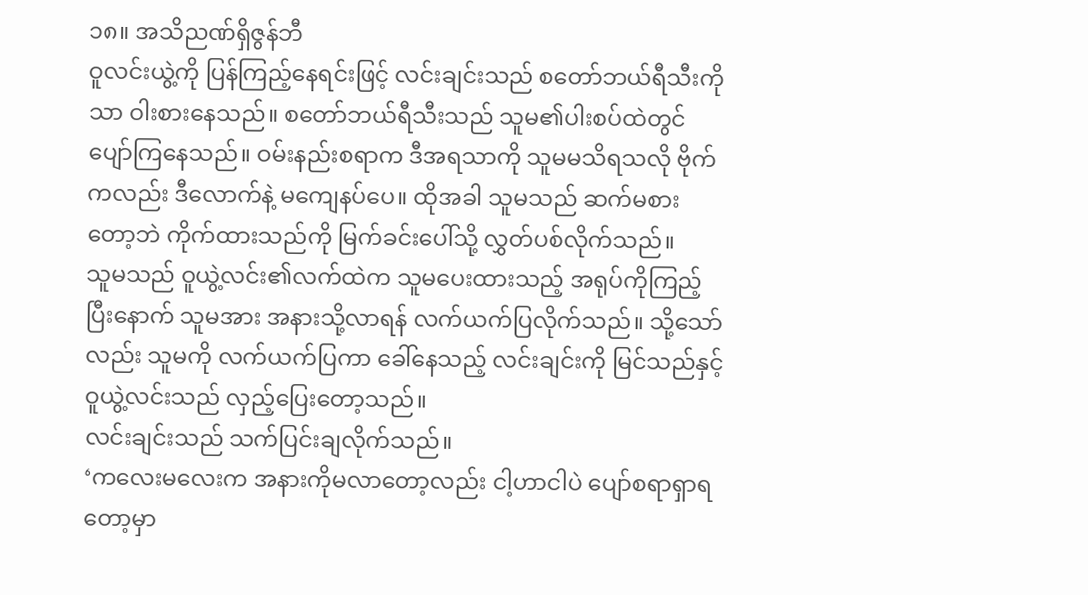၁၈။ အသိညဏ်ရှိဇွန်ဘီ
ဝူလင်းယွဲ့ကို ပြန်ကြည့်နေရင်းဖြင့် လင်းချင်းသည် စတော်ဘယ်ရီသီးကိုသာ ဝါးစားနေသည်။ စတော်ဘယ်ရီသီးသည် သူမ၏ပါးစပ်ထဲတွင် ပျော်ကြနေသည်။ ဝမ်းနည်းစရာက ဒီအရသာကို သူမမသိရသလို ဗိုက်ကလည်း ဒီလောက်နဲ့ မကျေနပ်ပေ။ ထိုအခါ သူမသည် ဆက်မစားတော့ဘဲ ကိုက်ထားသည်ကို မြက်ခင်းပေါ်သို့ လွှတ်ပစ်လိုက်သည်။
သူမသည် ဝူယွဲ့လင်း၏လက်ထဲက သူမပေးထားသည့် အရုပ်ကိုကြည့်ပြီးနောက် သူမအား အနားသို့လာရန် လက်ယက်ပြလိုက်သည်။ သို့သော်လည်း သူမကို လက်ယက်ပြကာ ခေါ်နေသည့် လင်းချင်းကို မြင်သည်နှင့် ဝူယွဲ့လင်းသည် လှည့်ပြေးတော့သည်။
လင်းချင်းသည် သက်ပြင်းချလိုက်သည်။
‘ကလေးမလေးက အနားကိုမလာတော့လည်း ငါ့ဟာငါပဲ ပျော်စရာရှာရတော့မှာ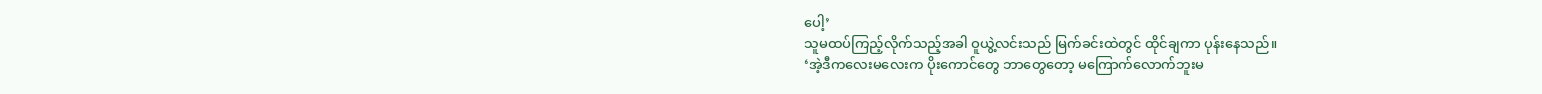ပေါ့’
သူမထပ်ကြည့်လိုက်သည့်အခါ ဝူယွဲ့လင်းသည် မြက်ခင်းထဲတွင် ထိုင်ချကာ ပုန်းနေသည်။
‘အဲ့ဒီကလေးမလေးက ပိုးကောင်တွေ ဘာတွေတော့ မကြောက်လောက်ဘူးမ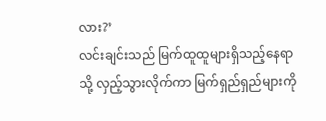လား?’
လင်းချင်းသည် မြက်ထူထူများရှိသည့်နေရာသို့ လှည့်သွားလိုက်ကာ မြက်ရှည်ရှည်များကို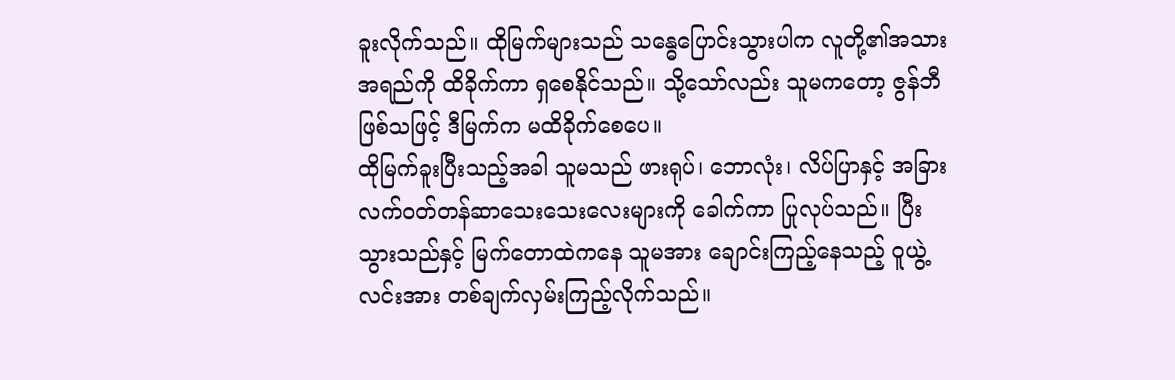ခူးလိုက်သည်။ ထိုမြက်များသည် သန္ဓေပြောင်းသွားပါက လူတို့၏အသားအရည်ကို ထိခိုက်ကာ ရှစေနိုင်သည်။ သို့သော်လည်း သူမကတော့ ဇွန်ဘီဖြစ်သဖြင့် ဒီမြက်က မထိခိုက်စေပေ။
ထိုမြက်ခူးပြီးသည့်အခါ သူမသည် ဖားရုပ်၊ ဘောလုံး၊ လိပ်ပြာနှင့် အခြားလက်ဝတ်တန်ဆာသေးသေးလေးများကို ခေါက်ကာ ပြုလုပ်သည်။ ပြီးသွားသည်နှင့် မြက်တောထဲကနေ သူမအား ချောင်းကြည့်နေသည့် ဝူယွဲ့လင်းအား တစ်ချက်လှမ်းကြည့်လိုက်သည်။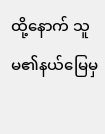ထို့နောက် သူမ၏နယ်မြေမှ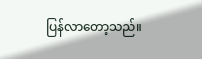ပြန်လာတော့သည်။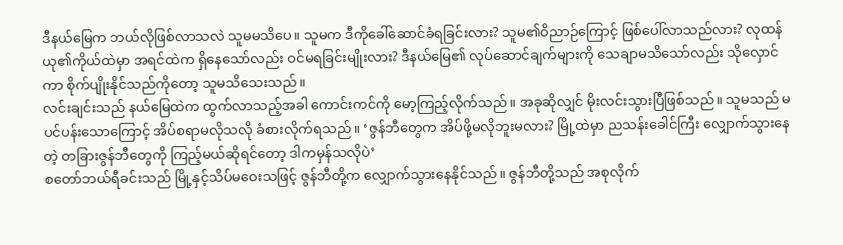ဒီနယ်မြေက ဘယ်လိုဖြစ်လာသလဲ သူမမသိပေ။ သူမက ဒီကိုခေါ်ဆောင်ခံရခြင်းလား? သူမ၏ဝိညာဉ်ကြောင့် ဖြစ်ပေါ်လာသည်လား? လုထန်ယု၏ကိုယ်ထဲမှာ အရင်ထဲက ရှိနေသော်လည်း ဝင်မရခြင်းမျိုးလား? ဒီနယ်မြေ၏ လုပ်ဆောင်ချက်များကို သေချာမသိသော်လည်း သိုလှောင်ကာ စိုက်ပျိုးနိုင်သည်ကိုတော့ သူမသိသေးသည်။
လင်းချင်းသည် နယ်မြေထဲက ထွက်လာသည့်အခါ ကောင်းကင်ကို မော့ကြည့်လိုက်သည်။ အခုဆိုလျှင် မိုးလင်းသွားပြီဖြစ်သည်။ သူမသည် မပင်ပန်းသောကြောင့် အိပ်စရာမလိုသလို ခံစားလိုက်ရသည်။ ‘ဇွန်ဘီတွေက အိပ်ဖို့မလိုဘူးမလား? မြို့ထဲမှာ ညသန်းခေါင်ကြီး လျှောက်သွားနေတဲ့ တခြားဇွန်ဘီတွေကို ကြည့်မယ်ဆိုရင်တော့ ဒါကမှန်သလိုပဲ’
စတော်ဘယ်ရီခင်းသည် မြို့နှင့်သိပ်မဝေးသဖြင့် ဇွန်ဘီတို့က လျှောက်သွားနေနိုင်သည်။ ဇွန်ဘီတို့သည် အစုလိုက်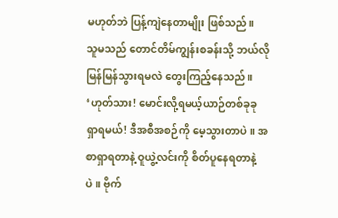မဟုတ်ဘဲ ပြန့်ကျဲနေတာမျိုး ဖြစ်သည်။
သူမသည် တောင်တိမ်ကျွန်းစခန်းသို့ ဘယ်လိုမြန်မြန်သွားရမလဲ တွေးကြည့်နေသည်။ ‘ဟုတ်သား! မောင်းလို့ရမယ့်ယာဉ်တစ်ခုခု ရှာရမယ်! ဒီအစီအစဉ်ကို မေ့သွားတာပဲ။ အစာရှာရတာနဲ့ ဝူယွဲ့လင်းကို စိတ်ပူနေရတာနဲ့ပဲ။ ဗိုက်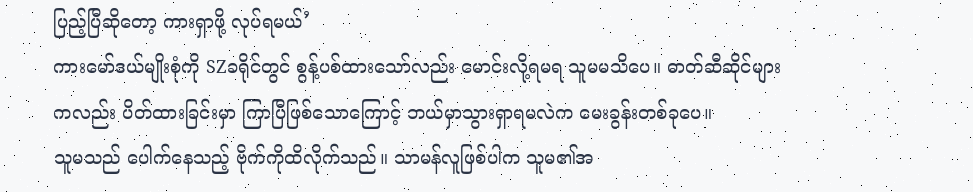ပြည့်ပြီဆိုတော့ ကားရှာဖို့ လုပ်ရမယ်’
ကားမော်ဒယ်မျိုးစုံကို SZခရိုင်တွင် စွန့်ပစ်ထားသော်လည်း မောင်းလို့ရမရ သူမမသိပေ။ ဓာတ်ဆီဆိုင်များကလည်း ပိတ်ထားခြင်းမှာ ကြာပြီဖြစ်သောကြောင့် ဘယ်မှာသွားရှာရမလဲက မေးခွန်းတစ်ခုပေ။
သူမသည် ပေါက်နေသည့် ဗိုက်ကိုထိလိုက်သည်။ သာမန်လူဖြစ်ပါက သူမ၏အ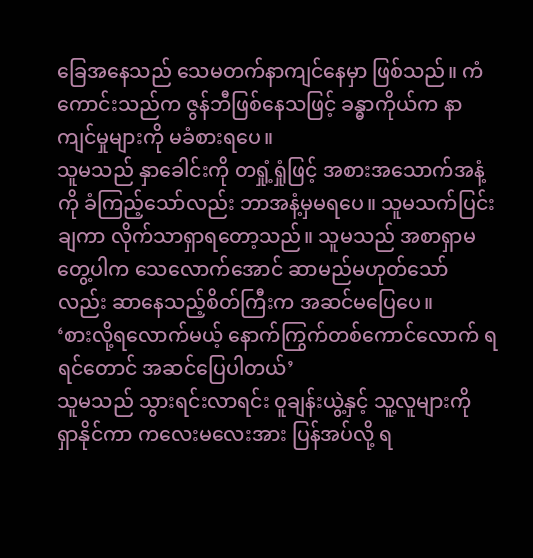ခြေအနေသည် သေမတက်နာကျင်နေမှာ ဖြစ်သည်။ ကံကောင်းသည်က ဇွန်ဘီဖြစ်နေသဖြင့် ခန္ဓာကိုယ်က နာကျင်မှုများကို မခံစားရပေ။
သူမသည် နှာခေါင်းကို တရှုံ့ရှုံဖြင့် အစားအသောက်အနံ့ကို ခံကြည့်သော်လည်း ဘာအနံ့မှမရပေ။ သူမသက်ပြင်းချကာ လိုက်သာရှာရတော့သည်။ သူမသည် အစာရှာမတွေ့ပါက သေလောက်အောင် ဆာမည်မဟုတ်သော်လည်း ဆာနေသည့်စိတ်ကြီးက အဆင်မပြေပေ။
‘စားလို့ရလောက်မယ့် နောက်ကြွက်တစ်ကောင်လောက် ရရင်တောင် အဆင်ပြေပါတယ်’
သူမသည် သွားရင်းလာရင်း ဝူချန်းယွဲ့နှင့် သူ့လူများကို ရှာနိုင်ကာ ကလေးမလေးအား ပြန်အပ်လို့ ရ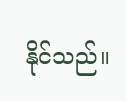နိုင်သည်။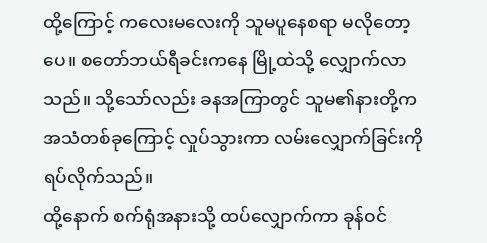ထို့ကြောင့် ကလေးမလေးကို သူမပူနေစရာ မလိုတော့ပေ။ စတော်ဘယ်ရီခင်းကနေ မြို့ထဲသို့ လျှောက်လာသည်။ သို့သော်လည်း ခနအကြာတွင် သူမ၏နားတို့က အသံတစ်ခုကြောင့် လှုပ်သွားကာ လမ်းလျှောက်ခြင်းကို ရပ်လိုက်သည်။
ထို့နောက် စက်ရုံအနားသို့ ထပ်လျှောက်ကာ ခုန်ဝင်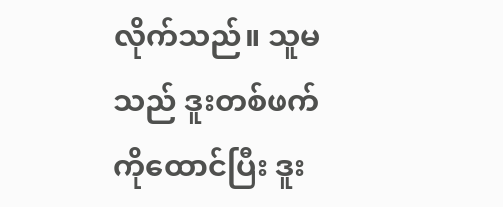လိုက်သည်။ သူမသည် ဒူးတစ်ဖက်ကိုထောင်ပြီး ဒူး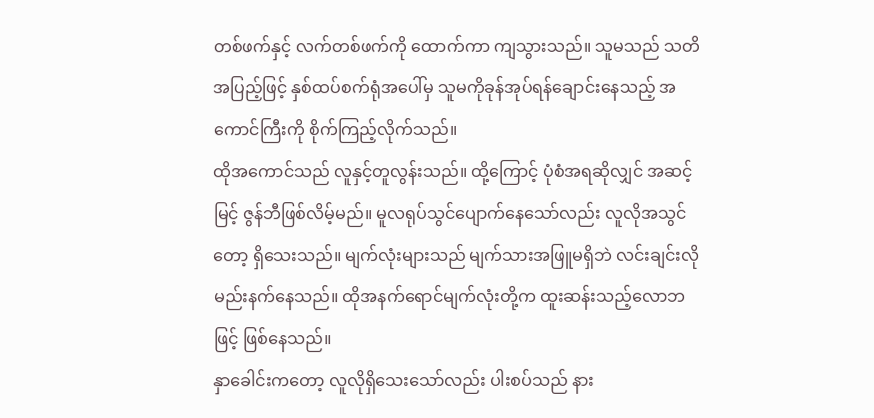တစ်ဖက်နှင့် လက်တစ်ဖက်ကို ထောက်ကာ ကျသွားသည်။ သူမသည် သတိအပြည့်ဖြင့် နှစ်ထပ်စက်ရုံအပေါ်မှ သူမကိုခုန်အုပ်ရန်ချောင်းနေသည့် အကောင်ကြီးကို စိုက်ကြည့်လိုက်သည်။
ထိုအကောင်သည် လူနှင့်တူလွန်းသည်။ ထို့ကြောင့် ပုံစံအရဆိုလျှင် အဆင့်မြင့် ဇွန်ဘီဖြစ်လိမ့်မည်။ မူလရုပ်သွင်ပျောက်နေသော်လည်း လူလိုအသွင်တော့ ရှိသေးသည်။ မျက်လုံးများသည် မျက်သားအဖြူမရှိဘဲ လင်းချင်းလို မည်းနက်နေသည်။ ထိုအနက်ရောင်မျက်လုံးတို့က ထူးဆန်းသည့်လောဘဖြင့် ဖြစ်နေသည်။
နှာခေါင်းကတော့ လူလိုရှိသေးသော်လည်း ပါးစပ်သည် နား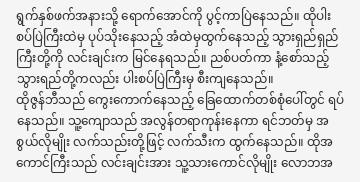ရွက်နှစ်ဖက်အနားသို့ ရောက်အောင်ကို ပွင့်ကာပြဲနေသည်။ ထိုပါးစပ်ပြဲကြီးထဲမှ ပုပ်သိုးနေသည့် အံထဲမှထွက်နေသည့် သွားရှည်ရှည်ကြီးတို့ကို လင်းချင်းက မြင်နေရသည်။ ညစ်ပတ်ကာ နံ့စော်သည့် သွားရည်တို့ကလည်း ပါးစပ်ပြဲကြီးမှ စီးကျနေသည်။
ထိုဇွန်ဘီသည် ကွေးကောက်နေသည့် ခြေထောက်တစ်စုံပေါ်တွင် ရပ်နေသည်။ သူ့ကျောသည် အလွန်တရာကုန်းနေကာ ရင်ဘတ်မှ အစွယ်လိုမျိုး လက်သည်းတို့ဖြင့် လက်သီးက ထွက်နေသည်။ ထိုအကောင်ကြီးသည် လင်းချင်းအား သူ့သားကောင်လိုမျိုး လောဘအ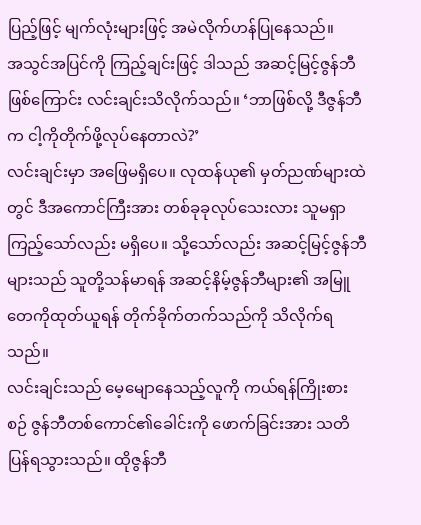ပြည့်ဖြင့် မျက်လုံးများဖြင့် အမဲလိုက်ဟန်ပြုနေသည်။
အသွင်အပြင်ကို ကြည့်ချင်းဖြင့် ဒါသည် အဆင့်မြင့်ဇွန်ဘီဖြစ်ကြောင်း လင်းချင်းသိလိုက်သည်။ ‘ဘာဖြစ်လို့ ဒီဇွန်ဘီက ငါ့ကိုတိုက်ဖို့လုပ်နေတာလဲ?’
လင်းချင်းမှာ အဖြေမရှိပေ။ လုထန်ယု၏ မှတ်ညဏ်များထဲတွင် ဒီအကောင်ကြီးအား တစ်ခုခုလုပ်သေးလား သူမရှာကြည့်သော်လည်း မရှိပေ။ သို့သော်လည်း အဆင့်မြင့်ဇွန်ဘီများသည် သူတို့သန်မာရန် အဆင့်နိမ့်ဇွန်ဘီများ၏ အမြူတေကိုထုတ်ယူရန် တိုက်ခိုက်တက်သည်ကို သိလိုက်ရသည်။
လင်းချင်းသည် မေ့မျောနေသည့်လူကို ကယ်ရန်ကြိုးစားစဉ် ဇွန်ဘီတစ်ကောင်၏ခေါင်းကို ဖောက်ခြင်းအား သတိပြန်ရသွားသည်။ ထိုဇွန်ဘီ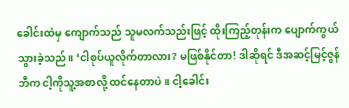ခေါင်းထဲမှ ကျောက်သည် သူမလက်သည်းဖြင့် ထိုးကြည့်တုန်းက ပျောက်ကွယ်သွားခဲ့သည်။ ‘ငါစုပ်ယူလိုက်တာလား? မဖြစ်နိုင်တာ! ဒါဆိုရင် ဒီအဆင့်မြင့်ဇွန်ဘီက ငါ့ကိုသူ့အစာလို့ ထင်နေတာပဲ။ ငါ့ခေါင်း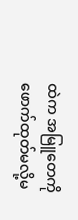ထဲက အမြူတေကို ဖောက်ထုတ်မလို့မ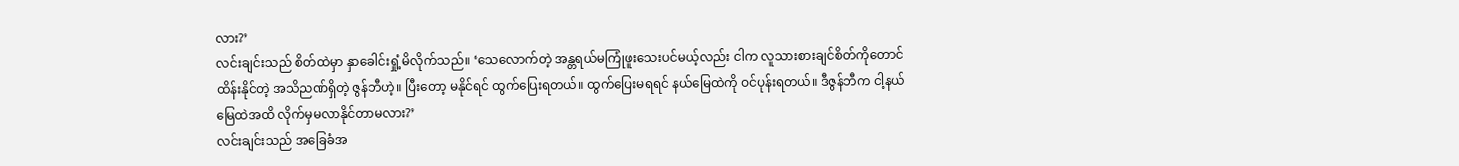လား?’
လင်းချင်းသည် စိတ်ထဲမှာ နှာခေါင်းရှုံ့မိလိုက်သည်။ ‘သေလောက်တဲ့ အန္တရယ်မကြုံဖူးသေးပင်မယ့်လည်း ငါက လူသားစားချင်စိတ်ကိုတောင် ထိန်းနိုင်တဲ့ အသိညဏ်ရှိတဲ့ ဇွန်ဘီဟဲ့။ ပြီးတော့ မနိုင်ရင် ထွက်ပြေးရတယ်။ ထွက်ပြေးမရရင် နယ်မြေထဲကို ဝင်ပုန်းရတယ်။ ဒီဇွန်ဘီက ငါ့နယ်မြေထဲအထိ လိုက်မှမလာနိုင်တာမလား?’
လင်းချင်းသည် အခြေခံအ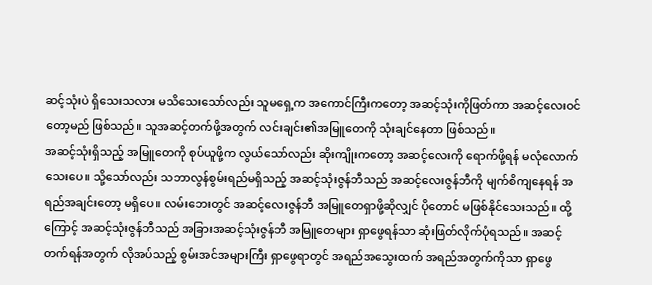ဆင့်သုံးပဲ ရှိသေးသလား မသိသေးသော်လည်း သူမရှေ့က အကောင်ကြီးကတော့ အဆင့်သုံးကိုဖြတ်ကာ အဆင့်လေးဝင်တော့မည် ဖြစ်သည်။ သူအဆင့်တက်ဖို့အတွက် လင်းချင်း၏အမြူတေကို သုံးချင်နေတာ ဖြစ်သည်။
အဆင့်သုံးရှိသည့် အမြူတေကို စုပ်ယူဖို့က လွယ်သော်လည်း ဆိုးကျိုးကတော့ အဆင့်လေးကို ရောက်ဖို့ရန် မလုံလောက်သေးပေ။ သို့သော်လည်း သဘာလွန်စွမ်းရည်မရှိသည့် အဆင့်သုံးဇွန်ဘီသည် အဆင့်လေးဇွန်ဘီကို မျက်စိကျနေရန် အရည်အချင်းတော့ မရှိပေ။ လမ်းဘေးတွင် အဆင့်လေးဇွန်ဘီ အမြူတေရှာဖို့ဆိုလျှင် ပိုတောင် မဖြစ်နိုင်သေးသည်။ ထို့ကြောင့် အဆင့်သုံးဇွန်ဘီသည် အခြားအဆင့်သုံးဇွန်ဘီ အမြူတေများ ရှာဖွေရန်သာ ဆုံးဖြတ်လိုက်ပုံရသည်။ အဆင့်တက်ရန်အတွက် လိုအပ်သည့် စွမ်းအင်အများကြီး ရှာဖွေရာတွင် အရည်အသွေးထက် အရည်အတွက်ကိုသာ ရှာဖွေ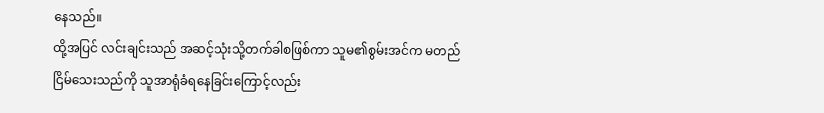နေသည်။
ထို့အပြင် လင်းချင်းသည် အဆင့်သုံးသို့တက်ခါစဖြစ်ကာ သူမ၏စွမ်းအင်က မတည်ငြိမ်သေးသည်ကို သူအာရုံခံရနေခြင်းကြောင့်လည်း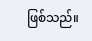ဖြစ်သည်။